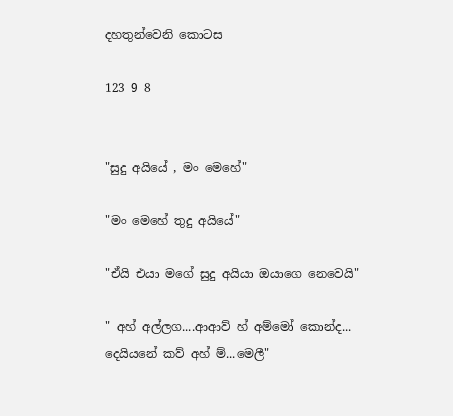දහතුන්වෙනි කොටස

123 9 8


"සුදු අයියේ , මං මෙහේ"

"මං මෙහේ තුදු අයියේ"

"ඒයි එයා මගේ සුදු අයියා ඔයාගෙ නෙවෙයි"

" අහ් අල්ලග....ආආව් හ් අම්මෝ කොන්ද... දෙයියනේ කව් අහ් ම්...මෙලී"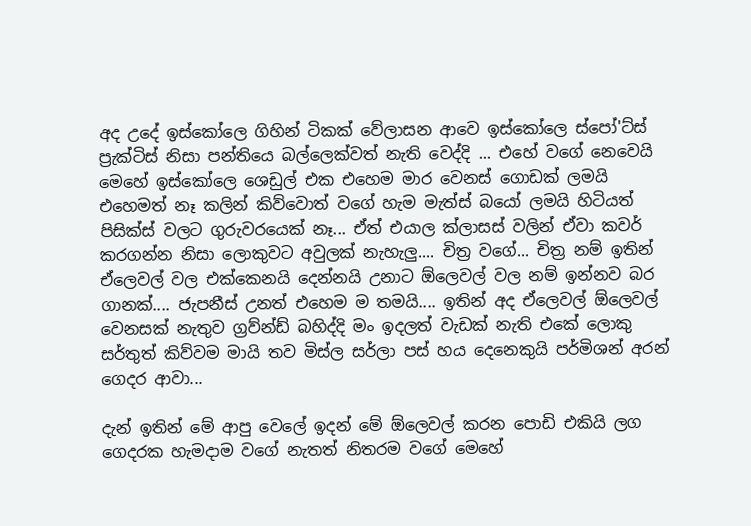අද උදේ ඉස්කෝලෙ ගිහින් ටිකක් වේලාසන ආවෙ ඉස්කෝලෙ ස්පෝ'ට්ස් ප්‍රැක්ටිස් නිසා පන්තියෙ බල්ලෙක්වත් නැති වෙද්දි ... එහේ වගේ නෙවෙයි මෙහේ ඉස්කෝලෙ ශෙඩුල් එක එහෙම මාර වෙනස් ගොඩක් ලමයි එහෙමත් නෑ කලින් කිව්වොත් වගේ හැම මැත්ස් බයෝ ලමයි හිටියත් පිසික්ස් වලට ගුරුවරයෙක් නෑ... ඒත් එයාල ක්ලාසස් වලින් ඒවා කවර් කරගන්න නිසා ලොකුවට අවුලක් නැහැලු.... චිත්‍ර වගේ... චිත්‍ර නම් ඉතින් ඒලෙවල් වල එක්කෙනයි දෙන්නයි උනාට ඕලෙවල් වල නම් ඉන්නව බර ගානක්.... ජැපනීස් උනත් එහෙම ම තමයි.... ඉතින් අද ඒලෙවල් ඕලෙවල් වෙනසක් නැතුව ග්‍රව්න්ඩ් බහිද්දි මං ඉදලත් වැඩක් නැති එකේ ලොකු සර්තුත් කිව්වම මායි තව මිස්ල සර්ලා පස් හය දෙනෙකුයි පර්මිශන් අරන් ගෙදර ආවා...

දැන් ඉතින් මේ ආපු වෙලේ ඉදන් මේ ඕලෙවල් කරන පොඩි එකියි ලග ගෙදරක හැමදාම වගේ නැතත් නිතරම වගේ මෙහේ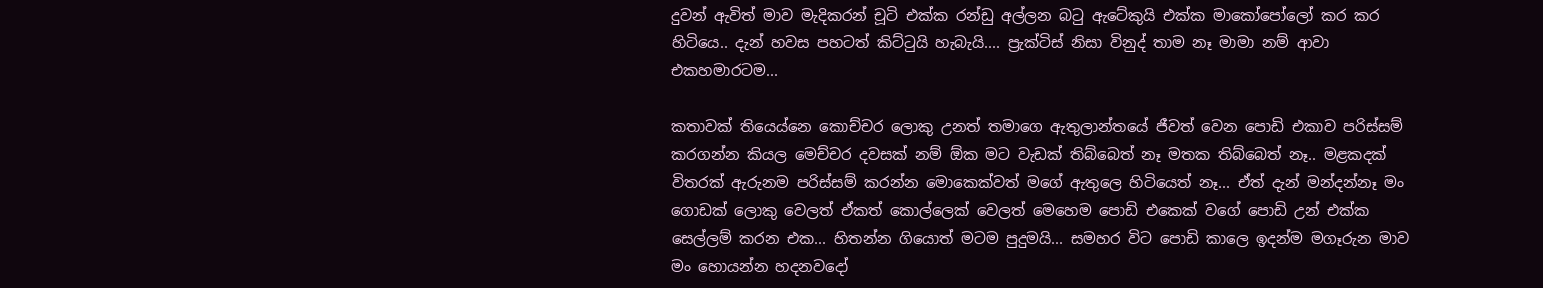දුවන් ඇවිත් මාව මැදිකරන් චූටි එක්ක රන්ඩු අල්ලන බටු ඇටේකුයි එක්ක මාකෝපෝලෝ කර කර හිටියෙ.. දැන් හවස පහටත් කිට්ටුයි හැබැයි.... ප්‍රැක්ටිස් නිසා විනුද් තාම නෑ මාමා නම් ආවා එකහමාරටම...

කතාවක් තියෙය්නෙ කොච්චර ලොකු උනත් තමාගෙ ඇතුලාන්තයේ ජීවත් වෙන පොඩි එකාව පරිස්සම් කරගන්න කියල මෙච්චර දවසක් නම් ඕක මට වැඩක් තිබ්බෙත් නෑ මතක තිබ්බෙත් නෑ.. මළකදක් විතරක් ඇරුනම පරිස්සම් කරන්න මොකෙක්වත් මගේ ඇතුලෙ හිටියෙත් නෑ... ඒත් දැන් මන්දන්නෑ මං ගොඩක් ලොකු වෙලත් ඒකත් කොල්ලෙක් වෙලත් මෙහෙම පොඩි එකෙක් වගේ පොඩි උන් එක්ක සෙල්ලම් කරන එක... හිතන්න ගියොත් මටම පුදුමයි... සමහර විට පොඩි කාලෙ ඉදන්ම මගෑරුන මාව මං හොයන්න හදනවදෝ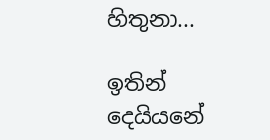හිතුනා...

ඉතින් දෙයියනේ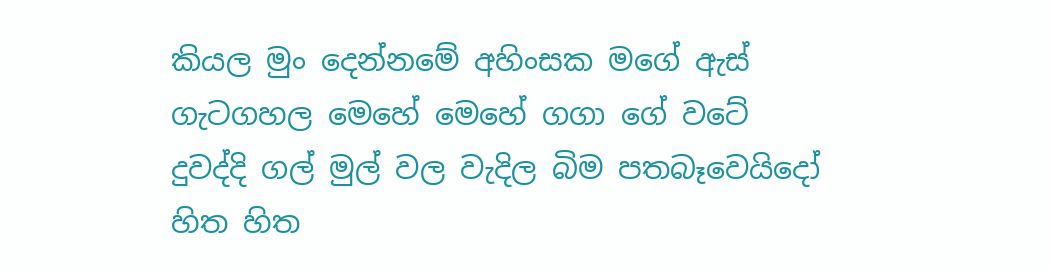කියල මුං දෙන්නමේ අහිංසක මගේ ඇස් ගැටගහල මෙහේ මෙහේ ගගා ගේ වටේ දුවද්දි ගල් මුල් වල වැදිල බිම පතබෑවෙයිදෝ හිත හිත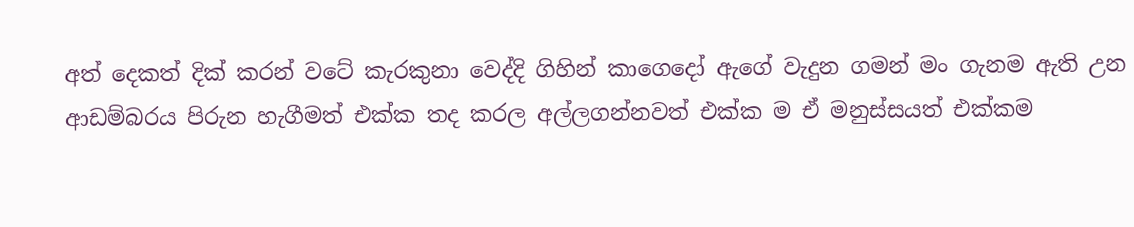අත් දෙකත් දික් කරන් වටේ කැරකුනා වෙද්දි ගිහින් කාගෙදෝ ඇගේ වැදුන ගමන් මං ගැනම ඇති උන ආඩම්බරය පිරුන හැගීමත් එක්ක තද කරල අල්ලගන්නවත් එක්ක ම ඒ මනුස්සයත් එක්කම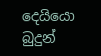දෙයියො බුදුන්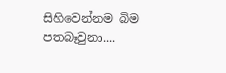සිහිවෙන්නම බිම පතබෑවුනා....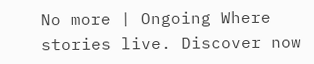No more | Ongoing Where stories live. Discover now